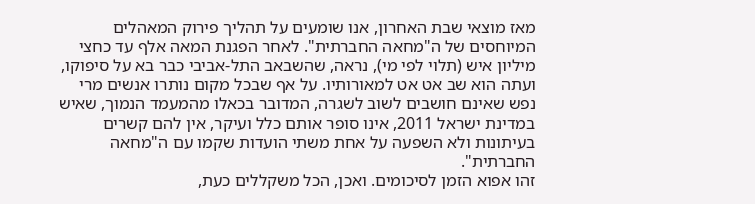מאז מוצאי שבת האחרון, אנו שומעים על תהליך פירוק המאהלים המיוחסים של ה"מחאה החברתית". לאחר הפגנת המאה אלף עד כחצי מיליון איש (תלוי לפי מי), נראה, שהשבאב התל-אביבי כבר בא על סיפוקו, ועתה הוא שב אט אט למאורותיו. על אף שבכל מקום נותרו אנשים מרי נפש שאינם חושבים לשוב לשגרה, המדובר בכאלו מהמעמד הנמוך, שאיש במדינת ישראל 2011, אינו סופר אותם כלל ועיקר, אין להם קשרים בעיתונות ולא השפעה על אחת משתי הועדות שקמו עם ה"מחאה החברתית".
זהו אפוא הזמן לסיכומים. ואכן, הכל משקללים כעת,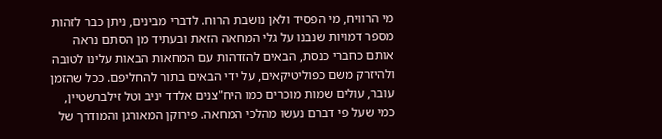מי הרוויח, מי הפסיד ולאן נושבת הרוח. לדברי מבינים, ניתן כבר לזהות מספר דמויות שנבנו על גלי המחאה הזאת ובעתיד מן הסתם נראה אותם כחברי כנסת, הבאים להזדהות עם המחאות הבאות עלינו לטובה ולהיזרק משם כפוליטיקאים, על ידי הבאים בתור להחליפם. ככל שהזמן עובר, עולים שמות מוכרים כמו היח"צנים אלדד יניב וטל זילברשטיין, כמי שעל פי דברם נעשו מהלכי המחאה. פירוקן המאורגן והמודרך של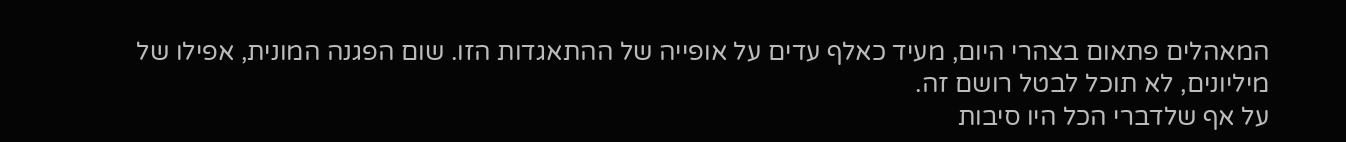המאהלים פתאום בצהרי היום, מעיד כאלף עדים על אופייה של ההתאגדות הזו. שום הפגנה המונית, אפילו של מיליונים, לא תוכל לבטל רושם זה.
על אף שלדברי הכל היו סיבות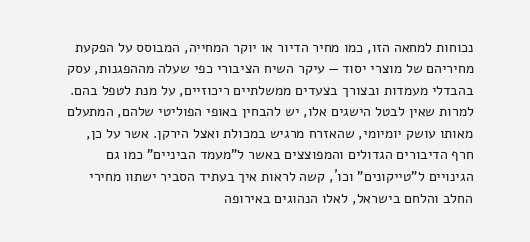נכוחות למחאה הזו, כמו מחיר הדיור או יוקר המחייה, המבוסס על הפקעת מחיריהם של מוצרי יסוד — עיקר השיח הציבורי כפי שעלה מההפגנות, עסק בהבדלי מעמדות ובצורך בצעדים ממשלתיים ריכוזיים, על מנת לטפל בהם. למרות שאין לבטל הישגים אלו, יש להבחין באופי הפוליטי שלהם, המתעלם מאותו עושק יומיומי, שהאזרח מרגיש במכולת ואצל הירקן. אשר על כן, חרף הדיבורים הגדולים והמפוצצים באשר ל"מעמד הביניים" כמו גם הגינויים ל"טייקונים" וכו´, קשה לראות איך בעתיד הסביר ישתוו מחירי החלב והלחם בישראל, לאלו הנהוגים באירופה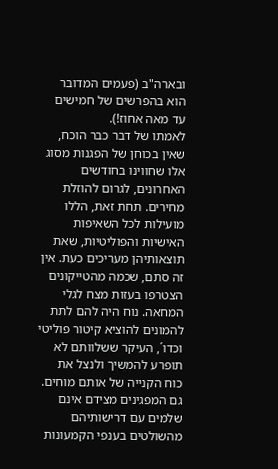ובארה"ב (פעמים המדובר הוא בהפרשים של חמישים עד מאה אחוז!).
לאמתו של דבר כבר הוכח, שאין בכוחן של הפגנות מסוג אלו שחווינו בחודשים האחרונים, לגרום להוזלת מחירים. תחת זאת, הללו מועילות לכל השאיפות האישיות והפוליטיות, שאת תוצאותיהן מעריכים כעת. אין זה סתם, שכמה מהטייקונים הצטרפו בעזות מצח לגלי המחאה. נוח היה להם לתת להמונים להוציא קיטור פוליטי וכדו´, העיקר ששלוותם לא תופרע להמשיך ולנצל את כוח הקנייה של אותם מוחים. גם המפגינים מצידם אינם שלמים עם דרישותיהם מהשולטים בענפי הקמעונות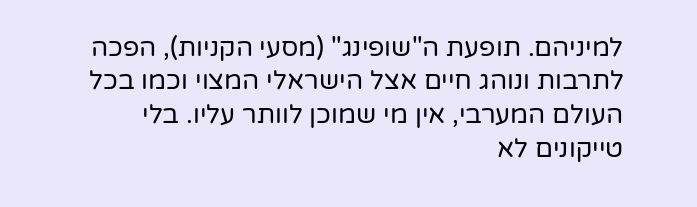למיניהם. תופעת ה"שופינג" (מסעי הקניות), הפכה לתרבות ונוהג חיים אצל הישראלי המצוי וכמו בכל העולם המערבי, אין מי שמוכן לוותר עליו. בלי טייקונים לא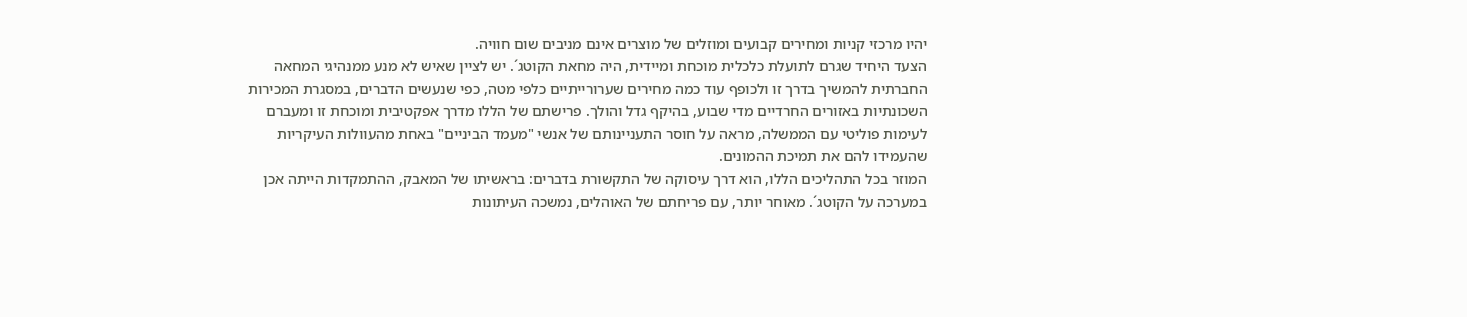יהיו מרכזי קניות ומחירים קבועים ומוזלים של מוצרים אינם מניבים שום חוויה.
הצעד היחיד שגרם לתועלת כלכלית מוכחת ומיידית, היה מחאת הקוטג´. יש לציין שאיש לא מנע ממנהיגי המחאה החברתית להמשיך בדרך זו ולכופף עוד כמה מחירים שערורייתיים כלפי מטה, כפי שנעשים הדברים, במסגרת המכירות השכונתיות באזורים החרדיים מדי שבוע, בהיקף גדל והולך. פרישתם של הללו מדרך אפקטיבית ומוכחת זו ומעברם לעימות פוליטי עם הממשלה, מראה על חוסר התעניינותם של אנשי "מעמד הביניים" באחת מהעוולות העיקריות שהעמידו להם את תמיכת ההמונים.
המוזר בכל התהליכים הללו, הוא דרך עיסוקה של התקשורת בדברים: בראשיתו של המאבק, ההתמקדות הייתה אכן במערכה על הקוטג´. מאוחר יותר, עם פריחתם של האוהלים, נמשכה העיתונות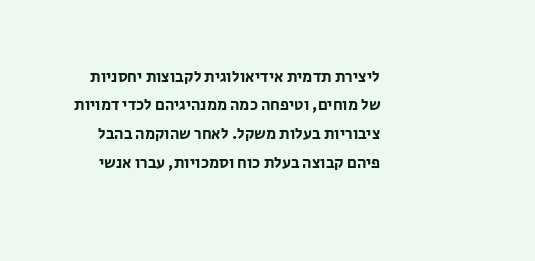ליצירת תדמית אידיאולוגית לקבוצות יחסניות של מוחים, וטיפחה כמה ממנהיגיהם לכדי דמויות ציבוריות בעלות משקל. לאחר שהוקמה בהבל פיהם קבוצה בעלת כוח וסמכויות, עברו אנשי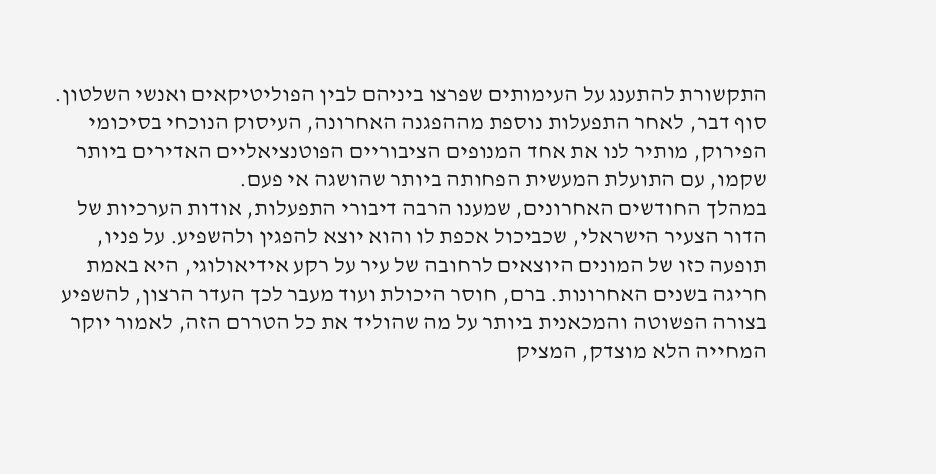התקשורת להתענג על העימותים שפרצו ביניהם לבין הפוליטיקאים ואנשי השלטון. סוף דבר, לאחר התפעלות נוספת מההפגנה האחרונה, העיסוק הנוכחי בסיכומי הפירוק, מותיר לנו את אחד המנופים הציבוריים הפוטנציאליים האדירים ביותר שקמו, עם התועלת המעשית הפחותה ביותר שהושגה אי פעם.
במהלך החודשים האחרונים, שמענו הרבה דיבורי התפעלות, אודות הערכיות של הדור הצעיר הישראלי, שכביכול אכפת לו והוא יוצא להפגין ולהשפיע. על פניו, תופעה כזו של המונים היוצאים לרחובה של עיר על רקע אידיאולוגי, היא באמת חריגה בשנים האחרונות. ברם, חוסר היכולת ועוד מעבר לכך העדר הרצון, להשפיע בצורה הפשוטה והמכאנית ביותר על מה שהוליד את כל הטררם הזה, לאמור יוקר המחייה הלא מוצדק, המציק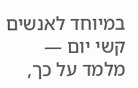במיוחד לאנשים קשי יום — מלמד על כך,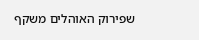שפירוק האוהלים משקף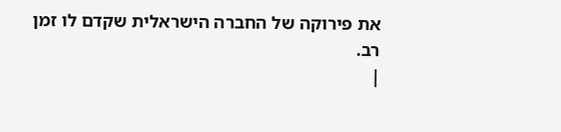את פירוקה של החברה הישראלית שקדם לו זמן רב.
|